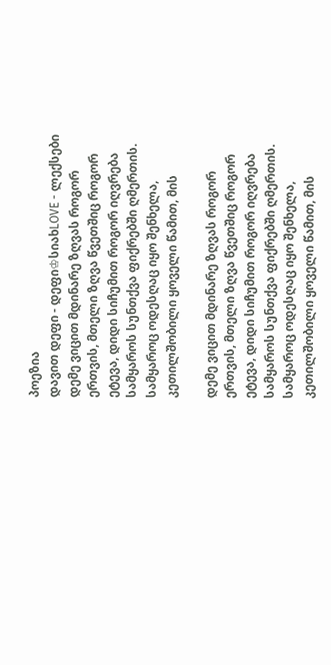პოეზია
დავით დეფი - დეფი♔სიახLOVE - ლექსები
დემე ვიცით მდინარე ზღვას როგორ ერთვის, მთელი ზღვა წვეთშიც როგორ ეტევა, დიდი სიჩუმით როგორ იღვრება სამყაროს სუნთქვა ფიქრებში ღმერთის. სამყაროც ოდესღაც იყო შენხელა, კეთილშობილი ყოველი წამით, მის

დემე ვიცით მდინარე ზღვას როგორ ერთვის, მთელი ზღვა წვეთშიც როგორ ეტევა, დიდი სიჩუმით როგორ იღვრება სამყაროს სუნთქვა ფიქრებში ღმერთის. სამყაროც ოდესღაც იყო შენხელა, კეთილშობილი ყოველი წამით, მის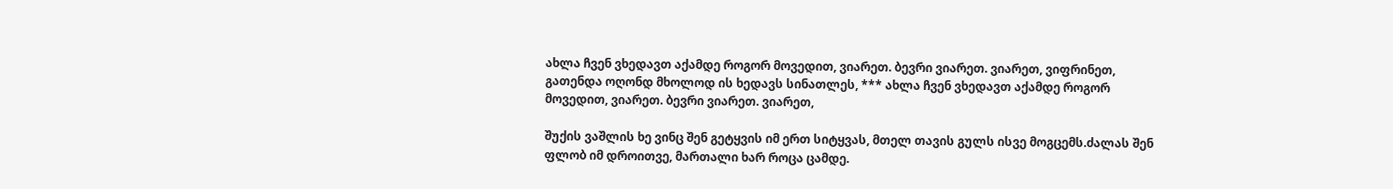ახლა ჩვენ ვხედავთ აქამდე როგორ მოვედით, ვიარეთ. ბევრი ვიარეთ. ვიარეთ, ვიფრინეთ, გათენდა ოღონდ მხოლოდ ის ხედავს სინათლეს, *** ახლა ჩვენ ვხედავთ აქამდე როგორ მოვედით, ვიარეთ. ბევრი ვიარეთ. ვიარეთ,

შუქის ვაშლის ხე ვინც შენ გეტყვის იმ ერთ სიტყვას, მთელ თავის გულს ისვე მოგცემს.ძალას შენ ფლობ იმ დროითვე, მართალი ხარ როცა ცამდე.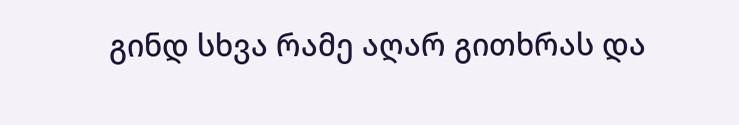გინდ სხვა რამე აღარ გითხრას და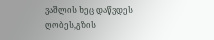ვაშლის ხეც დაწვდეს ღობეს,გზის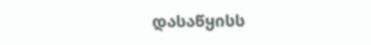დასაწყისს